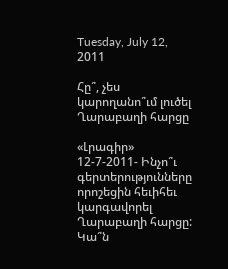Tuesday, July 12, 2011

Հը՞, չես կարողանո՞ւմ լուծել Ղարաբաղի հարցը

«Լրագիր» 12-7-2011- Ինչո՞ւ գերտերությունները որոշեցին հեւիհեւ կարգավորել Ղարաբաղի հարցը: Կա՞ն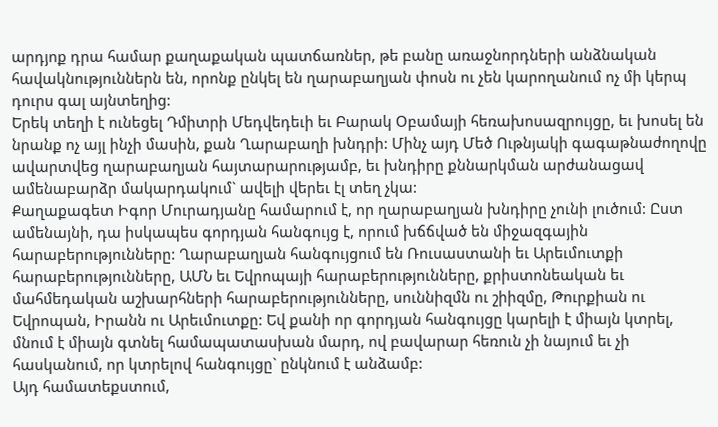արդյոք դրա համար քաղաքական պատճառներ, թե բանը առաջնորդների անձնական հավակնություններն են, որոնք ընկել են ղարաբաղյան փոսն ու չեն կարողանում ոչ մի կերպ դուրս գալ այնտեղից:
Երեկ տեղի է ունեցել Դմիտրի Մեդվեդեւի եւ Բարակ Օբամայի հեռախոսազրույցը, եւ խոսել են նրանք ոչ այլ ինչի մասին, քան Ղարաբաղի խնդրի: Մինչ այդ Մեծ Ութնյակի գագաթնաժողովը ավարտվեց ղարաբաղյան հայտարարությամբ, եւ խնդիրը քննարկման արժանացավ ամենաբարձր մակարդակում` ավելի վերեւ էլ տեղ չկա:
Քաղաքագետ Իգոր Մուրադյանը համարում է, որ ղարաբաղյան խնդիրը չունի լուծում: Ըստ ամենայնի, դա իսկապես գորդյան հանգույց է, որում խճճված են միջազգային հարաբերությունները: Ղարաբաղյան հանգույցում են Ռուսաստանի եւ Արեւմուտքի հարաբերությունները, ԱՄՆ եւ Եվրոպայի հարաբերությունները, քրիստոնեական եւ մահմեդական աշխարհների հարաբերությունները, սուննիզմն ու շիիզմը, Թուրքիան ու Եվրոպան, Իրանն ու Արեւմուտքը: Եվ քանի որ գորդյան հանգույցը կարելի է միայն կտրել, մնում է միայն գտնել համապատասխան մարդ, ով բավարար հեռուն չի նայում եւ չի հասկանում, որ կտրելով հանգույցը` ընկնում է անձամբ:
Այդ համատեքստում,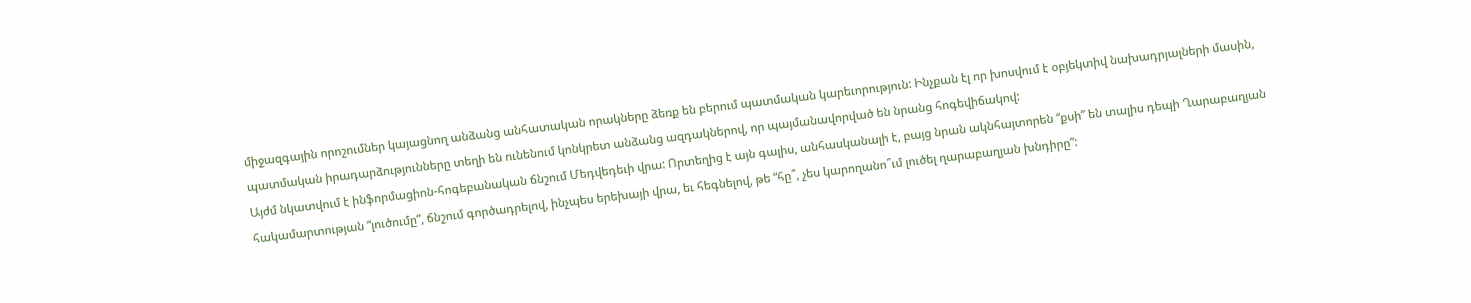միջազգային որոշումներ կայացնող անձանց անհատական որակները ձեռք են բերում պատմական կարեւորություն: Ինչքան էլ որ խոսվում է օբյեկտիվ նախադրյալների մասին, պատմական իրադարձությունները տեղի են ունենում կոնկրետ անձանց ազդակներով, որ պայմանավորված են նրանց հոգեվիճակով:
Այժմ նկատվում է ինֆորմացիոն-հոգեբանական ճնշում Մեդվեդեւի վրա: Որտեղից է այն գալիս, անհասկանալի է, բայց նրան ակնհայտորեն “քսի” են տալիս դեպի Ղարաբաղյան հակամարտության “լուծումը”, ճնշում գործադրելով, ինչպես երեխայի վրա, եւ հեգնելով, թե “հը՞, չես կարողանո՞ւմ լուծել ղարաբաղյան խնդիրը”: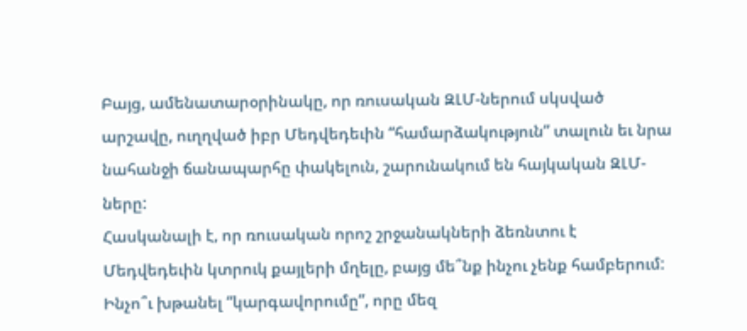Բայց, ամենատարօրինակը, որ ռուսական ԶԼՄ-ներում սկսված արշավը, ուղղված իբր Մեդվեդեւին “համարձակություն” տալուն եւ նրա նահանջի ճանապարհը փակելուն, շարունակում են հայկական ԶԼՄ-ները:
Հասկանալի է, որ ռուսական որոշ շրջանակների ձեռնտու է Մեդվեդեւին կտրուկ քայլերի մղելը, բայց մե՞նք ինչու չենք համբերում: Ինչո՞ւ խթանել “կարգավորումը”, որը մեզ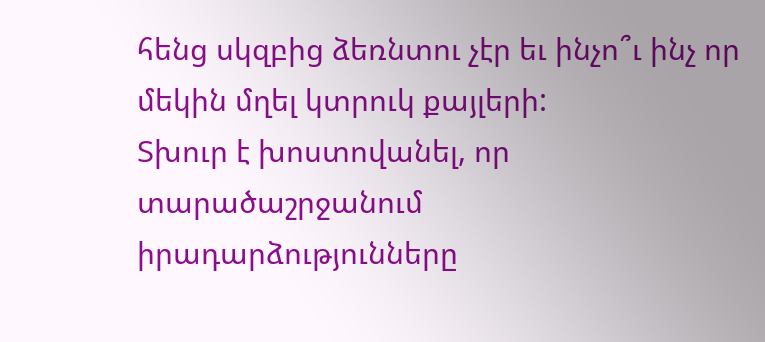հենց սկզբից ձեռնտու չէր եւ ինչո՞ւ ինչ որ մեկին մղել կտրուկ քայլերի:
Տխուր է խոստովանել, որ տարածաշրջանում իրադարձությունները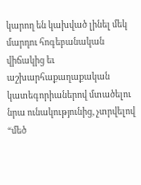կարող են կախված լինել մեկ մարդու հոգեբանական վիճակից եւ աշխարհաքաղաքական կատեգորիաներով մտածելու նրա ունակությունից, չտրվելով “մեծ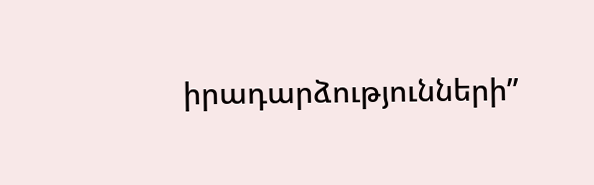իրադարձությունների”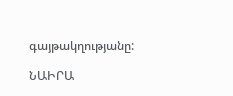գայթակղությանը:

ՆԱԻՐԱ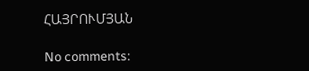ՀԱՅՐՈՒՄՅԱՆ

No comments: